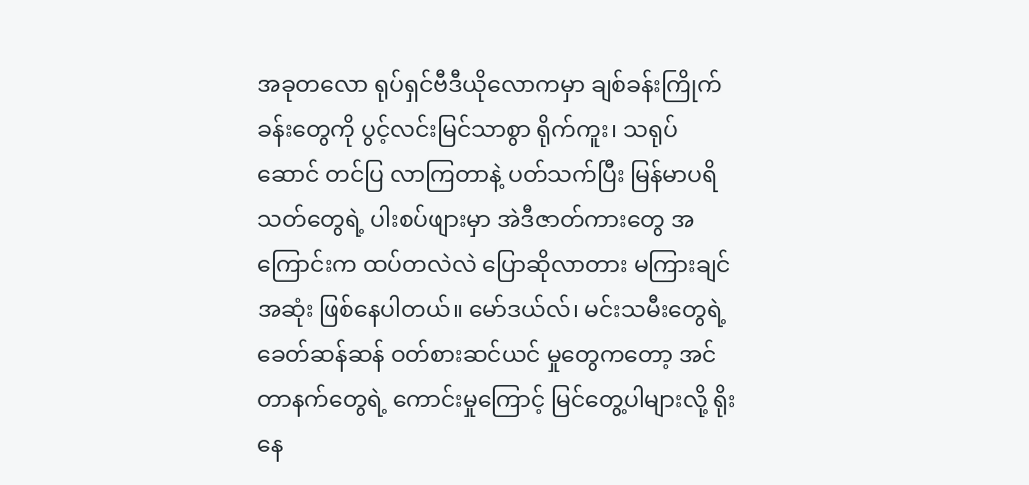အခုတလော ရုပ်ရှင်ဗီဒီယိုလောကမှာ ချစ်ခန်းကြိုက်ခန်းတွေကို ပွင့်လင်းမြင်သာစွာ ရိုက်ကူး၊ သရုပ်ဆောင် တင်ပြ လာကြတာနဲ့ ပတ်သက်ပြီး မြန်မာပရိသတ်တွေရဲ့ ပါးစပ်ဖျားမှာ အဲဒီဇာတ်ကားတွေ အကြောင်းက ထပ်တလဲလဲ ပြောဆိုလာတား မကြားချင်အဆုံး ဖြစ်နေပါတယ်။ မော်ဒယ်လ်၊ မင်းသမီးတွေရဲ့ ခေတ်ဆန်ဆန် ဝတ်စားဆင်ယင် မှုတွေကတော့ အင်တာနက်တွေရဲ့ ကောင်းမှုကြောင့် မြင်တွေ့ပါများလို့ ရိုးနေ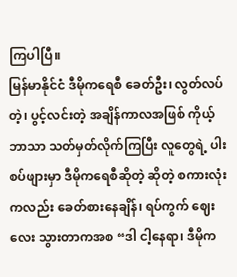ကြပါပြီ။
မြန်မာနိုင်ငံ ဒီမိုကရေစီ ခေတ်ဦး၊ လွတ်လပ်တဲ့၊ ပွင့်လင်းတဲ့ အချိန်ကာလအဖြစ် ကိုယ့်ဘာသာ သတ်မှတ်လိုက်ကြပြီး လူတွေရဲ့ ပါးစပ်ဖျားမှာ ဒီမိုကရေစီဆိုတဲ့ ဆိုတဲ့ စကားလုံးကလည်း ခေတ်စားနေချိန်၊ ရပ်ကွက် ဈေးလေး သွားတာကအစ “ဒါ ငါ့နေရာ၊ ဒီမိုက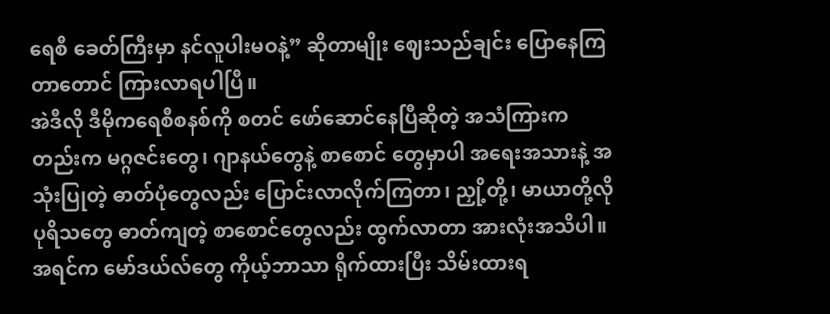ရေစီ ခေတ်ကြီးမှာ နင်လူပါးမဝနဲ့” ဆိုတာမျိုး ဈေးသည်ချင်း ပြောနေကြတာတောင် ကြားလာရပါပြီ။
အဲဒီလို ဒီမိုကရေစီစနစ်ကို စတင် ဖော်ဆောင်နေပြီဆိုတဲ့ အသံကြားကတည်းက မဂ္ဂဇင်းတွေ၊ ဂျာနယ်တွေနဲ့ စာစောင် တွေမှာပါ အရေးအသားနဲ့ အသုံးပြုတဲ့ ဓာတ်ပုံတွေလည်း ပြောင်းလာလိုက်ကြတာ၊ ညှို့တို့၊ မာယာတို့လို ပုရိသတွေ ဓာတ်ကျတဲ့ စာစောင်တွေလည်း ထွက်လာတာ အားလုံးအသိပါ။ အရင်က မော်ဒယ်လ်တွေ ကိုယ့်ဘာသာ ရိုက်ထားပြီး သိမ်းထားရ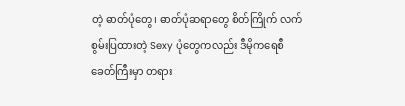တဲ့ ဓာတ်ပုံတွေ၊ ဓာတ်ပုံဆရာတွေ စိတ်ကြိုက် လက်စွမ်းပြထားတဲ့ Sexy ပုံတွေကလည်း ဒီမိုကရေစီခေတ်ကြီးမှာ တရား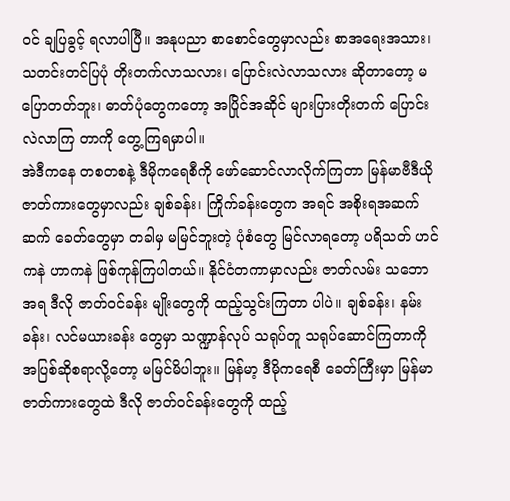ဝင် ချပြခွင့် ရလာပါပြီ။ အနုပညာ စာစောင်တွေမှာလည်း စာအရေးအသား၊ သတင်းတင်ပြပုံ တိုးတက်လာသလား၊ ပြောင်းလဲလာသလား ဆိုတာတော့ မပြောတတ်ဘူး၊ ဓာတ်ပုံတွေကတော့ အပြိုင်အဆိုင် များပြားတိုးတက် ပြောင်းလဲလာကြ တာကို တွေ့ကြရမှာပါ။
အဲဒီကနေ တစတစနဲ့ ဒီမိုကရေစီကို ဖော်ဆောင်လာလိုက်ကြတာ မြန်မာဗီဒီယို ဇာတ်ကားတွေမှာလည်း ချစ်ခန်း၊ ကြိုက်ခန်းတွေက အရင် အစိုးရအဆက်ဆက် ခေတ်တွေမှာ တခါမှ မမြင်ဘူးတဲ့ ပုံစံတွေ မြင်လာရတော့ ပရိသတ် ဟင်ကနဲ ဟာကနဲ ဖြစ်ကုန်ကြပါတယ်။ နိုင်ငံတကာမှာလည်း ဇာတ်လမ်း သဘောအရ ဒီလို ဇာတ်ဝင်ခန်း မျိုးတွေကို ထည့်သွင်းကြတာ ပါပဲ။ ချစ်ခန်း၊ နမ်းခန်း၊ လင်မယားခန်း တွေမှာ သဏ္ဍာန်လုပ် သရုပ်တူ သရုပ်ဆောင်ကြတာကို အပြစ်ဆိုစရာလို့တော့ မမြင်မိပါဘူး။ မြန်မာ့ ဒီမိုကရေစီ ခေတ်ကြီးမှာ မြန်မာ ဇာတ်ကားတွေထဲ ဒီလို ဇာတ်ဝင်ခန်းတွေကို ထည့်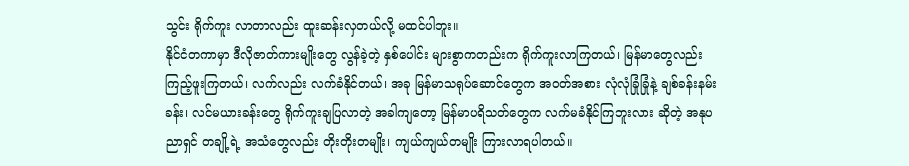သွင်း ရိုက်ကူး လာတာလည်း ထူးဆန်းလှတယ်လို့ မထင်ပါဘူး။
နိုင်ငံတကာမှာ ဒီလိုဇာတ်ကားမျိုးတွေ လွန်ခဲ့တဲ့ နှစ်ပေါင်း များစွာကတည်းက ရိုက်ကူးလာကြတယ်၊ မြန်မာတွေလည်း ကြည့်ဖူးကြတယ်၊ လက်လည်း လက်ခံနိုင်တယ်၊ အခု မြန်မာသရုပ်ဆောင်တွေက အဝတ်အစား လုံလုံခြုံခြုံနဲ့ ချစ်ခန်းနမ်းခန်း၊ လင်မယားခန်းတွေ ရိုက်ကူးချပြလာတဲ့ အခါကျတော့ မြန်မာပရိသတ်တွေက လက်မခံနိုင်ကြဘူးလား ဆိုတဲ့ အနုပညာရှင် တချို့ရဲ့ အသံတွေလည်း တိုးတိုးတမျိုး၊ ကျယ်ကျယ်တမျိုး ကြားလာရပါတယ်။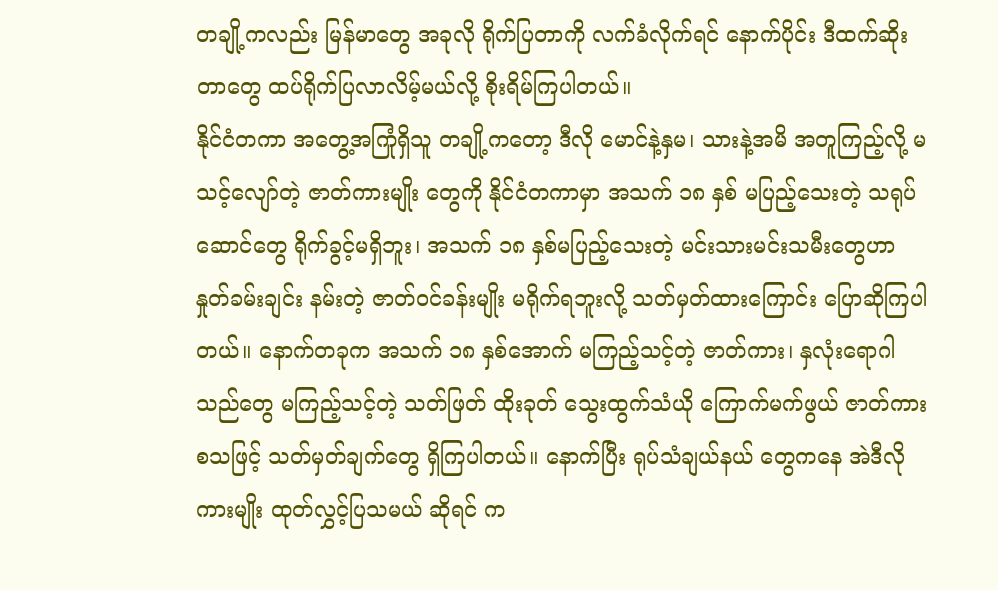တချို့ကလည်း မြန်မာတွေ အခုလို ရိုက်ပြတာကို လက်ခံလိုက်ရင် နောက်ပိုင်း ဒီထက်ဆိုးတာတွေ ထပ်ရိုက်ပြလာလိမ့်မယ်လို့ စိုးရိမ်ကြပါတယ်။
နိုင်ငံတကာ အတွေ့အကြုံရှိသူ တချို့ကတော့ ဒီလို မောင်နဲ့နှမ၊ သားနဲ့အမိ အတူကြည့်လို့ မသင့်လျော်တဲ့ ဇာတ်ကားမျိုး တွေကို နိုင်ငံတကာမှာ အသက် ၁၈ နှစ် မပြည့်သေးတဲ့ သရုပ်ဆောင်တွေ ရိုက်ခွင့်မရှိဘူး၊ အသက် ၁၈ နှစ်မပြည့်သေးတဲ့ မင်းသားမင်းသမီးတွေဟာ နှုတ်ခမ်းချင်း နမ်းတဲ့ ဇာတ်ဝင်ခန်းမျိုး မရိုက်ရဘူးလို့ သတ်မှတ်ထားကြောင်း ပြောဆိုကြပါတယ်။ နောက်တခုက အသက် ၁၈ နှစ်အောက် မကြည့်သင့်တဲ့ ဇာတ်ကား၊ နှလုံးရောဂါသည်တွေ မကြည့်သင့်တဲ့ သတ်ဖြတ် ထိုးခုတ် သွေးထွက်သံယို ကြောက်မက်ဖွယ် ဇာတ်ကား စသဖြင့် သတ်မှတ်ချက်တွေ ရှိကြပါတယ်။ နောက်ပြီး ရုပ်သံချယ်နယ် တွေကနေ အဲဒီလို ကားမျိုး ထုတ်လွှင့်ပြသမယ် ဆိုရင် က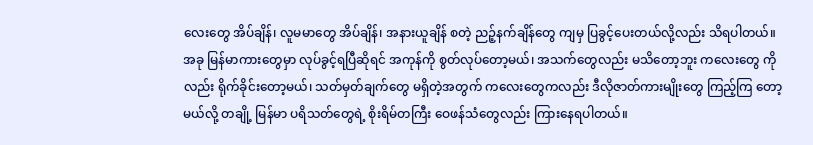လေးတွေ အိပ်ချိန်၊ လူမမာတွေ အိပ်ချိန်၊ အနားယူချိန် စတဲ့ ညဉ့်နက်ချိန်တွေ ကျမှ ပြခွင့်ပေးတယ်လို့လည်း သိရပါတယ်။
အခု မြန်မာကားတွေမှာ လုပ်ခွင့်ရပြီဆိုရင် အကုန်ကို စွတ်လုပ်တော့မယ်၊ အသက်တွေလည်း မသိတော့ဘူး ကလေးတွေ ကိုလည်း ရိုက်ခိုင်းတော့မယ်၊ သတ်မှတ်ချက်တွေ မရှိတဲ့အတွက် ကလေးတွေကလည်း ဒီလိုဇာတ်ကားမျိုးတွေ ကြည့်ကြ တော့မယ်လို့ တချို့ မြန်မာ ပရိသတ်တွေရဲ့ စိုးရိမ်တကြီး ဝေဖန်သံတွေလည်း ကြားနေရပါတယ်။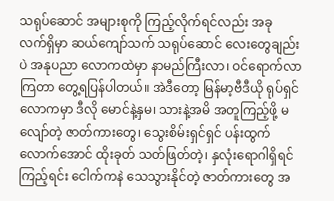သရုပ်ဆောင် အများစုကို ကြည့်လိုက်ရင်လည်း အခု လက်ရှိမှာ ဆယ်ကျော်သက် သရုပ်ဆောင် လေးတွေချည်းပဲ အနုပညာ လောကထဲမှာ နာမည်ကြီးလာ၊ ဝင်ရောက်လာကြတာ တွေ့ရပြန်ပါတယ်။ အဲဒီတော့ မြန်မာ့ဗီဒီယို ရုပ်ရှင်လောကမှာ ဒီလို မောင်နဲ့နှမ၊ သားနဲ့အမိ အတူကြည့်ဖို့ မလျော်တဲ့ ဇာတ်ကားတွေ၊ သွေးစိမ်းရှင်ရှင် ပန်းထွက်လောက်အောင် ထိုးခုတ် သတ်ဖြတ်တဲ့၊ နှလုံးရောဂါရှိရင် ကြည့်ရင်း ငေါက်ကနဲ သေသွားနိုင်တဲ့ ဇာတ်ကားတွေ အ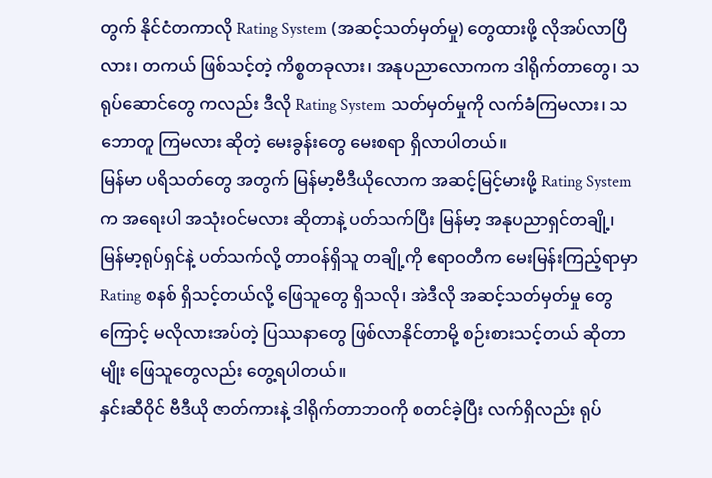တွက် နိုင်ငံတကာလို Rating System (အဆင့်သတ်မှတ်မှု) တွေထားဖို့ လိုအပ်လာပြီလား၊ တကယ် ဖြစ်သင့်တဲ့ ကိစ္စတခုလား၊ အနုပညာလောကက ဒါရိုက်တာတွေ၊ သရုပ်ဆောင်တွေ ကလည်း ဒီလို Rating System သတ်မှတ်မှုကို လက်ခံကြမလား၊ သဘောတူ ကြမလား ဆိုတဲ့ မေးခွန်းတွေ မေးစရာ ရှိလာပါတယ်။
မြန်မာ ပရိသတ်တွေ အတွက် မြန်မာ့ဗီဒီယိုလောက အဆင့်မြင့်မားဖို့ Rating System က အရေးပါ အသုံးဝင်မလား ဆိုတာနဲ့ ပတ်သက်ပြီး မြန်မာ့ အနုပညာရှင်တချို့၊ မြန်မာ့ရုပ်ရှင်နဲ့ ပတ်သက်လို့ တာဝန်ရှိသူ တချို့ကို ဧရာဝတီက မေးမြန်းကြည့်ရာမှာ Rating စနစ် ရှိသင့်တယ်လို့ ဖြေသူတွေ ရှိသလို၊ အဲဒီလို အဆင့်သတ်မှတ်မှု တွေကြောင့် မလိုလားအပ်တဲ့ ပြဿနာတွေ ဖြစ်လာနိုင်တာမို့ စဉ်းစားသင့်တယ် ဆိုတာမျိုး ဖြေသူတွေလည်း တွေ့ရပါတယ်။
နှင်းဆီဝိုင် ဗီဒီယို ဇာတ်ကားနဲ့ ဒါရိုက်တာဘဝကို စတင်ခဲ့ပြီး လက်ရှိလည်း ရုပ်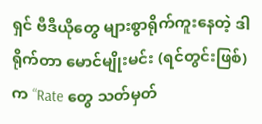ရှင် ဗီဒီယိုတွေ များစွာရိုက်ကူးနေတဲ့ ဒါရိုက်တာ မောင်မျိုးမင်း (ရင်တွင်းဖြစ်) က “Rate တွေ သတ်မှတ်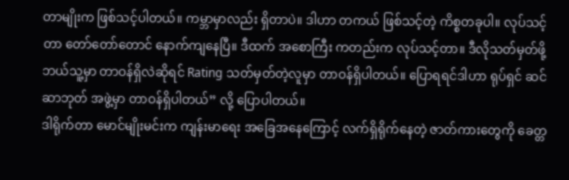တာမျိုးက ဖြစ်သင့်ပါတယ်။ ကမ္ဘာမှာလည်း ရှိတာပဲ။ ဒါဟာ တကယ် ဖြစ်သင့်တဲ့ ကိစ္စတခုပါ။ လုပ်သင့်တာ တော်တော်တောင် နောက်ကျနေပြီ။ ဒီထက် အစောကြီး ကတည်းက လုပ်သင့်တာ။ ဒီလိုသတ်မှတ်ဖို့ ဘယ်သူ့မှာ တာဝန်ရှိလဲဆိုရင် Rating သတ်မှတ်တဲ့လူမှာ တာဝန်ရှိပါတယ်။ ပြောရရင်ဒါဟာ ရုပ်ရှင် ဆင်ဆာဘုတ် အဖွဲ့မှာ တာဝန်ရှိပါတယ်” လို့ ပြောပါတယ်။
ဒါရိုက်တာ မောင်မျိုးမင်းက ကျန်းမာရေး အခြေအနေကြောင့် လက်ရှိရိုက်နေတဲ့ ဇာတ်ကားတွေကို ခေတ္တ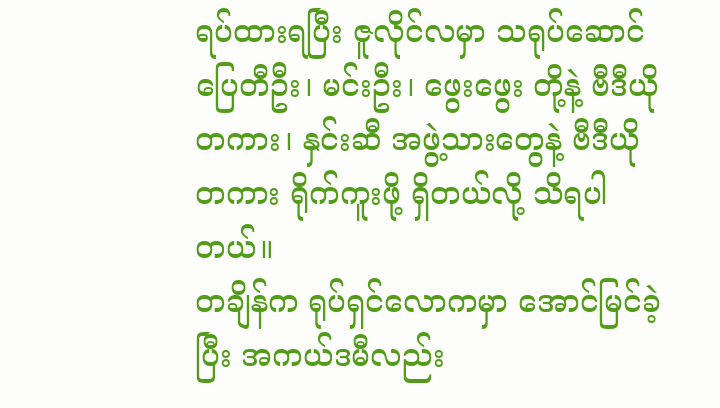ရပ်ထားရပြီး ဇူလိုင်လမှာ သရုပ်ဆောင် ပြေတီဦး၊ မင်းဦး၊ ဖွေးဖွေး တို့နဲ့ ဗီဒီယိုတကား၊ နှင်းဆီ အဖွဲ့သားတွေနဲ့ ဗီဒီယို တကား ရိုက်ကူးဖို့ ရှိတယ်လို့ သိရပါတယ်။
တချိန်က ရုပ်ရှင်လောကမှာ အောင်မြင်ခဲ့ပြီး အကယ်ဒမီလည်း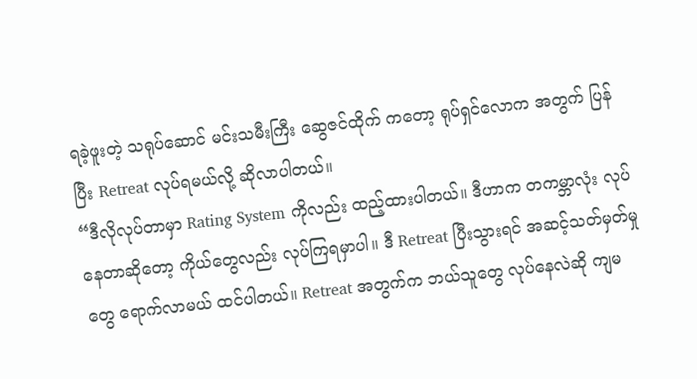ရခဲ့ဖူးတဲ့ သရုပ်ဆောင် မင်းသမီးကြီး ဆွေဇင်ထိုက် ကတော့ ရုပ်ရှင်လောက အတွက် ပြန်ပြီး Retreat လုပ်ရမယ်လို့ ဆိုလာပါတယ်။
“ဒီလိုလုပ်တာမှာ Rating System ကိုလည်း ထည့်ထားပါတယ်။ ဒီဟာက တကမ္ဘာလုံး လုပ်နေတာဆိုတော့ ကိုယ်တွေလည်း လုပ်ကြရမှာပါ။ ဒီ Retreat ပြီးသွားရင် အဆင့်သတ်မှတ်မှုတွေ ရောက်လာမယ် ထင်ပါတယ်။ Retreat အတွက်က ဘယ်သူတွေ လုပ်နေလဲဆို ကျမ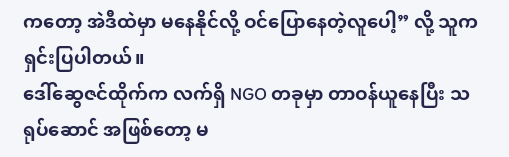ကတော့ အဲဒီထဲမှာ မနေနိုင်လို့ ဝင်ပြောနေတဲ့လူပေါ့” လို့ သူက ရှင်းပြပါတယ်။
ဒေါ်ဆွေဇင်ထိုက်က လက်ရှိ NGO တခုမှာ တာဝန်ယူနေပြီး သရုပ်ဆောင် အဖြစ်တော့ မ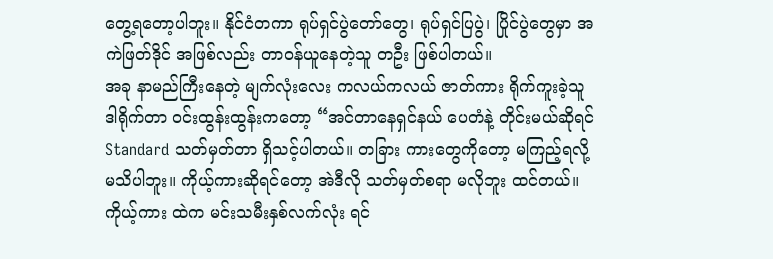တွေ့ရတော့ပါဘူး။ နိုင်ငံတကာ ရုပ်ရှင်ပွဲတော်တွေ၊ ရုပ်ရှင်ပြပွဲ၊ ပြိုင်ပွဲတွေမှာ အကဲဖြတ်ဒိုင် အဖြစ်လည်း တာဝန်ယူနေတဲ့သူ တဦး ဖြစ်ပါတယ်။
အခု နာမည်ကြီးနေတဲ့ မျက်လုံးလေး ကလယ်ကလယ် ဇာတ်ကား ရိုက်ကူးခဲ့သူ ဒါရိုက်တာ ဝင်းထွန်းထွန်းကတော့ “အင်တာနေရှင်နယ် ပေတံနဲ့ တိုင်းမယ်ဆိုရင် Standard သတ်မှတ်တာ ရှိသင့်ပါတယ်။ တခြား ကားတွေကိုတော့ မကြည့်ရလို့ မသိပါဘူး။ ကိုယ့်ကားဆိုရင်တော့ အဲဒီလို သတ်မှတ်စရာ မလိုဘူး ထင်တယ်။ ကိုယ့်ကား ထဲက မင်းသမီးနှစ်လက်လုံး ရင်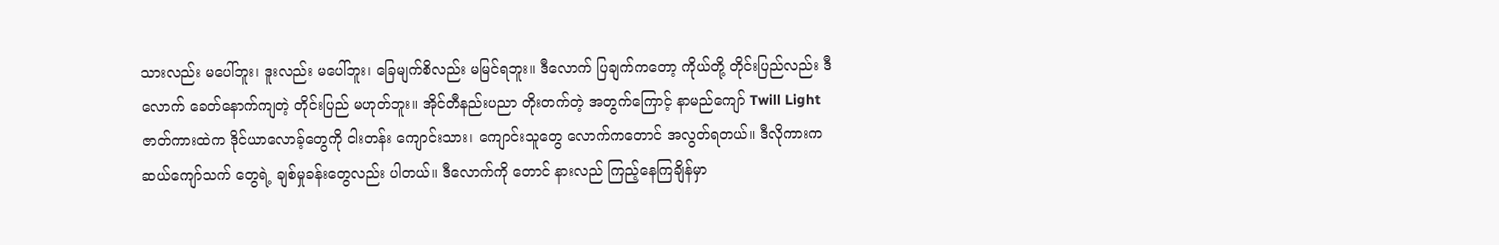သားလည်း မပေါ်ဘူး၊ ဒူးလည်း မပေါ်ဘူး၊ ခြေမျက်စိလည်း မမြင်ရဘူး။ ဒီလောက် ပြချက်ကတော့ ကိုယ်တို့ တိုင်းပြည်လည်း ဒီလောက် ခေတ်နောက်ကျတဲ့ တိုင်းပြည် မဟုတ်ဘူး။ အိုင်တီနည်းပညာ တိုးတက်တဲ့ အတွက်ကြောင့် နာမည်ကျော် Twill Light ဇာတ်ကားထဲက ဒိုင်ယာလောခ့်တွေကို ငါးတန်း ကျောင်းသား၊ ကျောင်းသူတွေ လောက်ကတောင် အလွတ်ရတယ်။ ဒီလိုကားက ဆယ်ကျော်သက် တွေရဲ့ ချစ်မှုခန်းတွေလည်း ပါတယ်။ ဒီလောက်ကို တောင် နားလည် ကြည့်နေကြချိန်မှာ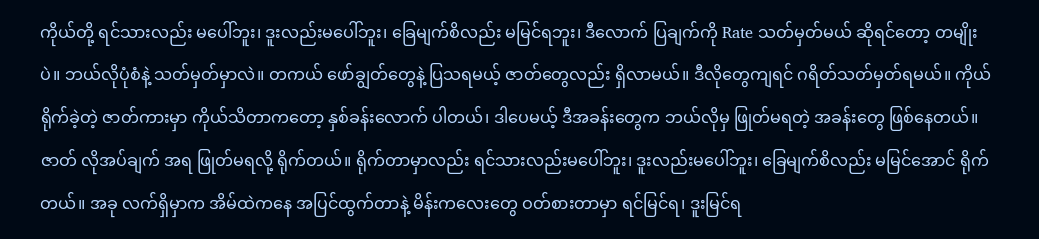ကိုယ်တို့ ရင်သားလည်း မပေါ်ဘူး၊ ဒူးလည်းမပေါ်ဘူး၊ ခြေမျက်စိလည်း မမြင်ရဘူး၊ ဒီလောက် ပြချက်ကို Rate သတ်မှတ်မယ် ဆိုရင်တော့ တမျိုးပဲ။ ဘယ်လိုပုံစံနဲ့ သတ်မှတ်မှာလဲ။ တကယ် ဖော်ချွတ်တွေနဲ့ ပြသရမယ့် ဇာတ်တွေလည်း ရှိလာမယ်။ ဒီလိုတွေကျရင် ဂရိတ်သတ်မှတ်ရမယ်။ ကိုယ်ရိုက်ခဲ့တဲ့ ဇာတ်ကားမှာ ကိုယ်သိတာကတော့ နှစ်ခန်းလောက် ပါတယ်၊ ဒါပေမယ့် ဒီအခန်းတွေက ဘယ်လိုမှ ဖြုတ်မရတဲ့ အခန်းတွေ ဖြစ်နေတယ်။ ဇာတ် လိုအပ်ချက် အရ ဖြုတ်မရလို့ ရိုက်တယ်။ ရိုက်တာမှာလည်း ရင်သားလည်းမပေါ်ဘူး၊ ဒူးလည်းမပေါ်ဘူး၊ ခြေမျက်စိလည်း မမြင်အောင် ရိုက်တယ်။ အခု လက်ရှိမှာက အိမ်ထဲကနေ အပြင်ထွက်တာနဲ့ မိန်းကလေးတွေ ဝတ်စားတာမှာ ရင်မြင်ရ၊ ဒူးမြင်ရ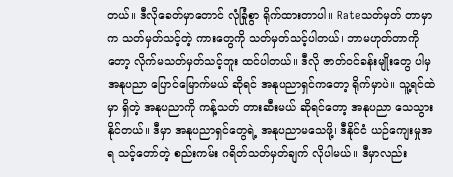တယ်။ ဒီလိုခေတ်မှာတောင် လုံခြုံစွာ ရိုက်ထားတာပါ။ Rateသတ်မှတ် တာမှာက သတ်မှတ်သင့်တဲ့ ကားတွေကို သတ်မှတ်သင့်ပါတယ်၊ ဘာမဟုတ်တာကိုတော့ လိုက်မသတ်မှတ်သင့်ဘူး ထင်ပါတယ်။ ဒီလို ဇာတ်ဝင်ခန်းမျိုးတွေ ပါမှ အနုပညာ ပြောင်မြောက်မယ် ဆိုရင် အနုပညာရှင်ကတော့ ရိုက်မှာပဲ။ သူ့ရင်ထဲမှာ ရှိတဲ့ အနုပညာကို ကန့်သတ် တားဆီးမယ် ဆိုရင်တော့ အနုပညာ သေသွားနိုင်တယ်။ ဒီမှာ အနုပညာရှင်တွေရဲ့ အနုပညာမသေဖို့၊ ဒီနိုင်ငံ ယဉ်ကျေးမှုအရ သင့်တော်တဲ့ စည်းကမ်း ဂရိတ်သတ်မှတ်ချက် လိုပါမယ်။ ဒီမှာလည်း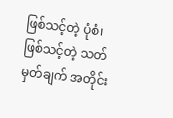ဖြစ်သင့်တဲ့ ပုံစံ၊ ဖြစ်သင့်တဲ့ သတ်မှတ်ချက် အတိုင်း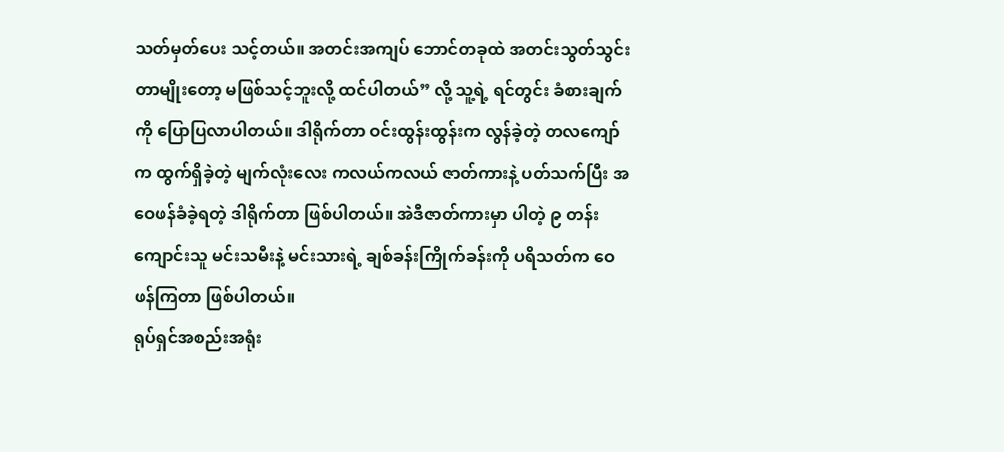သတ်မှတ်ပေး သင့်တယ်။ အတင်းအကျပ် ဘောင်တခုထဲ အတင်းသွတ်သွင်း တာမျိုးတော့ မဖြစ်သင့်ဘူးလို့ ထင်ပါတယ်” လို့ သူ့ရဲ့ ရင်တွင်း ခံစားချက်ကို ပြောပြလာပါတယ်။ ဒါရိုက်တာ ဝင်းထွန်းထွန်းက လွန်ခဲ့တဲ့ တလကျော်က ထွက်ရှိခဲ့တဲ့ မျက်လုံးလေး ကလယ်ကလယ် ဇာတ်ကားနဲ့ ပတ်သက်ပြီး အဝေဖန်ခံခဲ့ရတဲ့ ဒါရိုက်တာ ဖြစ်ပါတယ်။ အဲဒီဇာတ်ကားမှာ ပါတဲ့ ၉ တန်းကျောင်းသူ မင်းသမီးနဲ့ မင်းသားရဲ့ ချစ်ခန်းကြိုက်ခန်းကို ပရိသတ်က ဝေဖန်ကြတာ ဖြစ်ပါတယ်။
ရုပ်ရှင်အစည်းအရုံး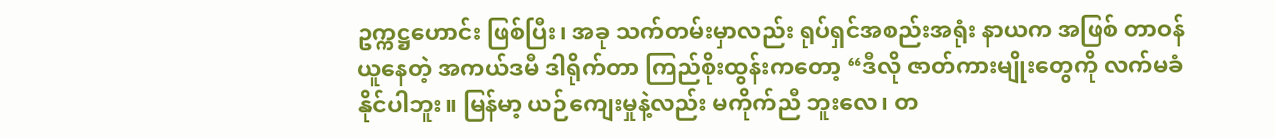ဥက္ကဋ္ဌဟောင်း ဖြစ်ပြီး၊ အခု သက်တမ်းမှာလည်း ရုပ်ရှင်အစည်းအရုံး နာယက အဖြစ် တာဝန်ယူနေတဲ့ အကယ်ဒမီ ဒါရိုက်တာ ကြည်စိုးထွန်းကတော့ “ဒီလို ဇာတ်ကားမျိုးတွေကို လက်မခံနိုင်ပါဘူး။ မြန်မာ့ ယဉ်ကျေးမှုနဲ့လည်း မကိုက်ညီ ဘူးလေ၊ တ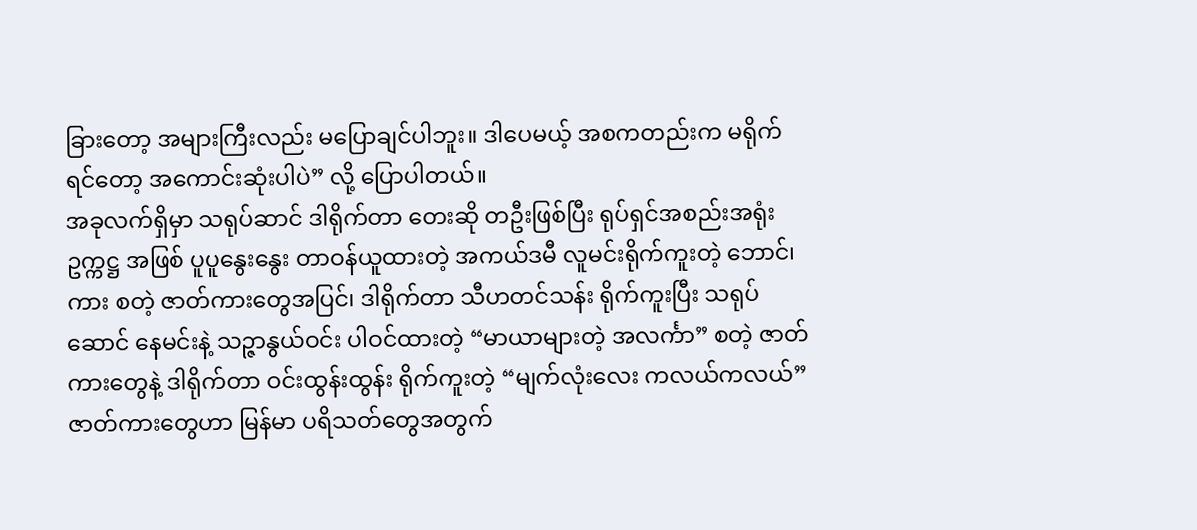ခြားတော့ အများကြီးလည်း မပြောချင်ပါဘူး။ ဒါပေမယ့် အစကတည်းက မရိုက်ရင်တော့ အကောင်းဆုံးပါပဲ” လို့ ပြောပါတယ်။
အခုလက်ရှိမှာ သရုပ်ဆာင် ဒါရိုက်တာ တေးဆို တဦးဖြစ်ပြီး ရုပ်ရှင်အစည်းအရုံး ဥက္ကဋ္ဌ အဖြစ် ပူပူနွေးနွေး တာဝန်ယူထားတဲ့ အကယ်ဒမီ လူမင်းရိုက်ကူးတဲ့ ဘောင်၊ ကား စတဲ့ ဇာတ်ကားတွေအပြင်၊ ဒါရိုက်တာ သီဟတင်သန်း ရိုက်ကူးပြီး သရုပ်ဆောင် နေမင်းနဲ့ သဉ္ဇာနွယ်ဝင်း ပါဝင်ထားတဲ့ “မာယာများတဲ့ အလင်္ကာ” စတဲ့ ဇာတ်ကားတွေနဲ့ ဒါရိုက်တာ ဝင်းထွန်းထွန်း ရိုက်ကူးတဲ့ “မျက်လုံးလေး ကလယ်ကလယ်” ဇာတ်ကားတွေဟာ မြန်မာ ပရိသတ်တွေအတွက်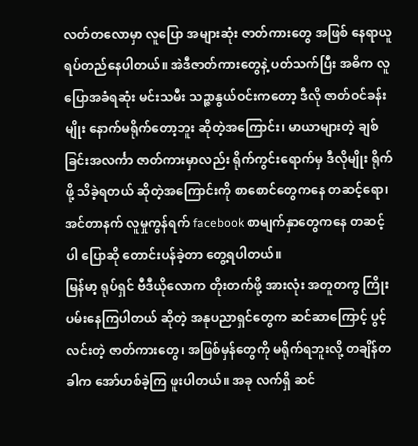လတ်တလောမှာ လူပြော အများဆုံး ဇာတ်ကားတွေ အဖြစ် နေရာယူ ရပ်တည်နေပါတယ်။ အဲဒီဇာတ်ကားတွေနဲ့ ပတ်သက်ပြီး အဓိက လူပြောအခံရဆုံး မင်းသမီး သဉ္ဇာနွယ်ဝင်းကတော့ ဒီလို ဇာတ်ဝင်ခန်းမျိုး နောက်မရိုက်တော့ဘူး ဆိုတဲ့အကြောင်း၊ မာယာများတဲ့ ချစ်ခြင်းအလင်္ကာ ဇာတ်ကားမှာလည်း ရိုက်ကွင်းရောက်မှ ဒီလိုမျိုး ရိုက်ဖို့ သိခဲ့ရတယ် ဆိုတဲ့အကြောင်းကို စာစောင်တွေကနေ တဆင့်ရော၊ အင်တာနက် လူမှုကွန်ရက် facebook စာမျက်နှာတွေကနေ တဆင့်ပါ ပြောဆို တောင်းပန်ခဲ့တာ တွေ့ရပါတယ်။
မြန်မာ့ ရုပ်ရှင် ဗီဒီယိုလောက တိုးတက်ဖို့ အားလုံး အတူတကွ ကြိုးပမ်းနေကြပါတယ် ဆိုတဲ့ အနုပညာရှင်တွေက ဆင်ဆာကြောင့် ပွင့်လင်းတဲ့ ဇာတ်ကားတွေ၊ အဖြစ်မှန်တွေကို မရိုက်ရဘူးလို့ တချိန်တခါက အော်ဟစ်ခဲ့ကြ ဖူးပါတယ်။ အခု လက်ရှိ ဆင်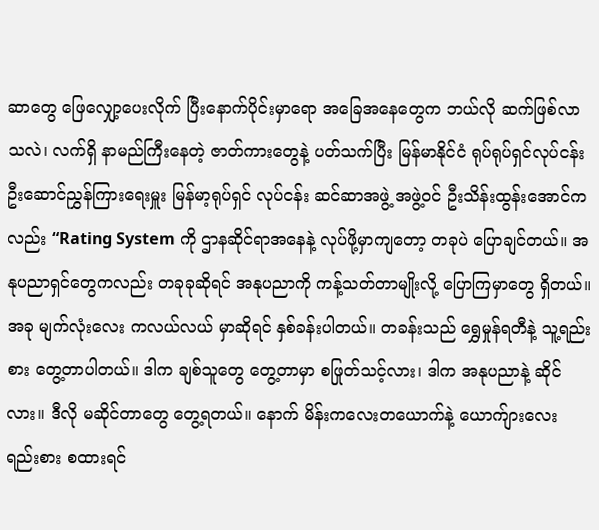ဆာတွေ ဖြေလျှော့ပေးလိုက် ပြီးနောက်ပိုင်းမှာရော အခြေအနေတွေက ဘယ်လို ဆက်ဖြစ်လာသလဲ၊ လက်ရှိ နာမည်ကြီးနေတဲ့ ဇာတ်ကားတွေနဲ့ ပတ်သက်ပြီး မြန်မာနိုင်ငံ ရုပ်ရုပ်ရှင်လုပ်ငန်း ဦးဆောင်ညွှန်ကြားရေးမှူး မြန်မာ့ရုပ်ရှင် လုပ်ငန်း ဆင်ဆာအဖွဲ့ အဖွဲ့ဝင် ဦးသိန်းထွန်းအောင်ကလည်း “Rating System ကို ဌာနဆိုင်ရာအနေနဲ့ လုပ်ဖို့မှာကျတော့ တခုပဲ ပြောချင်တယ်။ အနုပညာရှင်တွေကလည်း တခုခုဆိုရင် အနုပညာကို ကန့်သတ်တာမျိုးလို့ ပြောကြမှာတွေ ရှိတယ်။ အခု မျက်လုံးလေး ကလယ်လယ် မှာဆိုရင် နှစ်ခန်းပါတယ်။ တခန်းသည် ရွှေမှုန်ရတီနဲ့ သူ့ရည်းစား တွေ့တာပါတယ်။ ဒါက ချစ်သူတွေ တွေ့တာမှာ စဖြုတ်သင့်လား၊ ဒါက အနုပညာနဲ့ ဆိုင်လား။ ဒီလို မဆိုင်တာတွေ တွေ့ရတယ်။ နောက် မိန်းကလေးတယောက်နဲ့ ယောက်ျားလေး ရည်းစား စထားရင်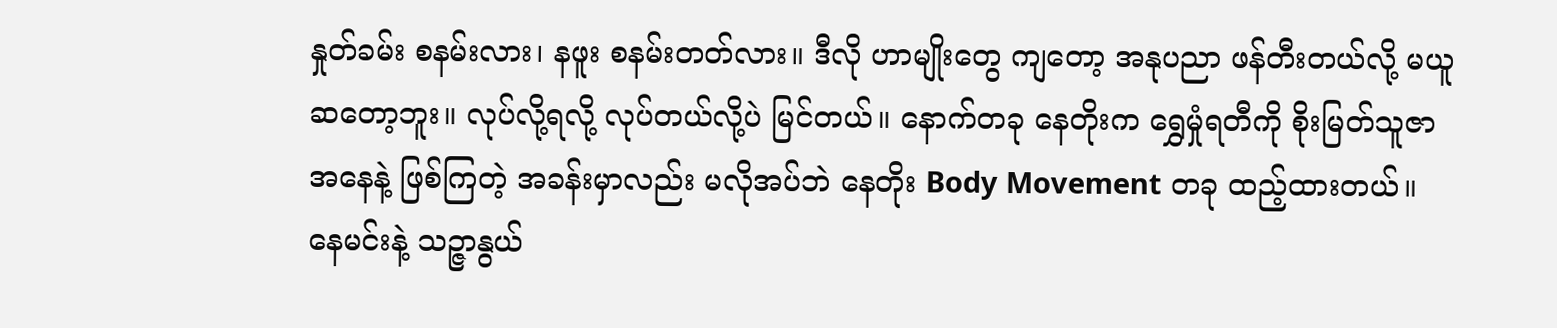နှုတ်ခမ်း စနမ်းလား၊ နဖူး စနမ်းတတ်လား။ ဒီလို ဟာမျိုးတွေ ကျတော့ အနုပညာ ဖန်တီးတယ်လို့ မယူဆတော့ဘူး။ လုပ်လို့ရလို့ လုပ်တယ်လို့ပဲ မြင်တယ်။ နောက်တခု နေတိုးက ရွှေမှုံရတီကို စိုးမြတ်သူဇာ အနေနဲ့ ဖြစ်ကြတဲ့ အခန်းမှာလည်း မလိုအပ်ဘဲ နေတိုး Body Movement တခု ထည့်ထားတယ်။ နေမင်းနဲ့ သဉ္ဇာနွယ်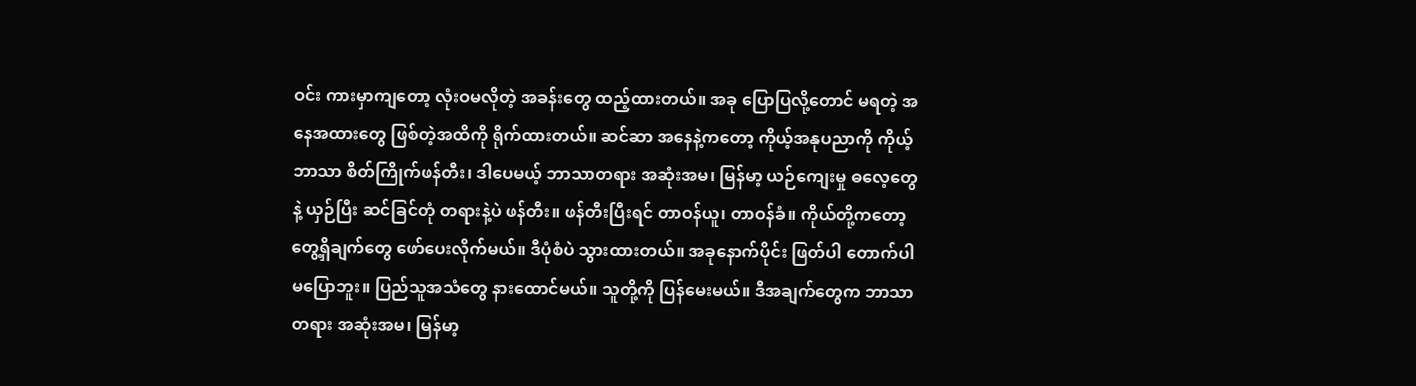ဝင်း ကားမှာကျတော့ လုံးဝမလိုတဲ့ အခန်းတွေ ထည့်ထားတယ်။ အခု ပြောပြလို့တောင် မရတဲ့ အနေအထားတွေ ဖြစ်တဲ့အထိကို ရိုက်ထားတယ်။ ဆင်ဆာ အနေနဲ့ကတော့ ကိုယ့်အနုပညာကို ကိုယ့်ဘာသာ စိတ်ကြိုက်ဖန်တီး၊ ဒါပေမယ့် ဘာသာတရား အဆုံးအမ၊ မြန်မာ့ ယဉ်ကျေးမှု ဓလေ့တွေနဲ့ ယှဉ်ပြီး ဆင်ခြင်တုံ တရားနဲ့ပဲ ဖန်တီး။ ဖန်တီးပြီးရင် တာဝန်ယူ၊ တာဝန်ခံ။ ကိုယ်တို့ကတော့ တွေ့ရှိချက်တွေ ဖော်ပေးလိုက်မယ်။ ဒီပုံစံပဲ သွားထားတယ်။ အခုနောက်ပိုင်း ဖြတ်ပါ တောက်ပါ မပြောဘူး။ ပြည်သူအသံတွေ နားထောင်မယ်။ သူတို့ကို ပြန်မေးမယ်။ ဒီအချက်တွေက ဘာသာတရား အဆုံးအမ၊ မြန်မာ့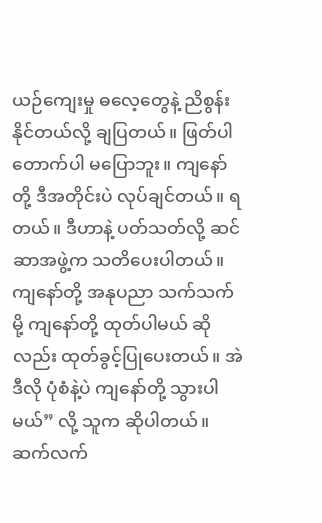ယဉ်ကျေးမှု ဓလေ့တွေနဲ့ ညိစွန်းနိုင်တယ်လို့ ချပြတယ်။ ဖြတ်ပါတောက်ပါ မပြောဘူး။ ကျနော်တို့ ဒီအတိုင်းပဲ လုပ်ချင်တယ်။ ရတယ်။ ဒီဟာနဲ့ ပတ်သတ်လို့ ဆင်ဆာအဖွဲ့က သတိပေးပါတယ်။ ကျနော်တို့ အနုပညာ သက်သက်မို့ ကျနော်တို့ ထုတ်ပါမယ် ဆိုလည်း ထုတ်ခွင့်ပြုပေးတယ်။ အဲဒီလို ပုံစံနဲ့ပဲ ကျနော်တို့ သွားပါမယ်” လို့ သူက ဆိုပါတယ်။
ဆက်လက်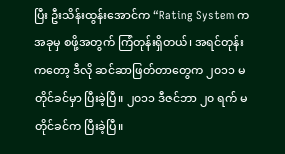ပြီး ဦးသိန်းထွန်းအောင်က “Rating System က အခုမှ စဖို့အတွက် ကြံတုန်းရှိတယ်၊ အရင်တုန်းကတော့ ဒီလို ဆင်ဆာဖြတ်တာတွေက ၂၀၁၁ မတိုင်ခင်မှာ ပြီးခဲ့ပြီ။ ၂၀၁၁ ဒီဇင်ဘာ ၂၀ ရက် မတိုင်ခင်က ပြီးခဲ့ပြီ။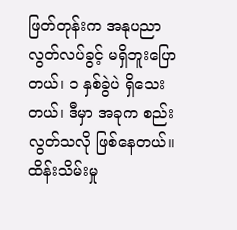ဖြတ်တုန်းက အနုပညာ လွတ်လပ်ခွင့် မရှိဘူးပြောတယ်၊ ၁ နှစ်ခွဲပဲ ရှိသေးတယ်၊ ဒီမှာ အခုက စည်းလွတ်သလို ဖြစ်နေတယ်။ ထိန်းသိမ်းမှု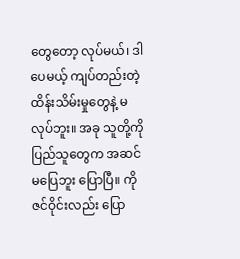တွေတော့ လုပ်မယ်၊ ဒါပေမယ့် ကျပ်တည်းတဲ့ ထိန်းသိမ်းမှုတွေနဲ့ မလုပ်ဘူး။ အခု သူတို့ကို ပြည်သူတွေက အဆင်မပြေဘူး ပြောပြီ။ ကိုဇင်ဝိုင်းလည်း ပြော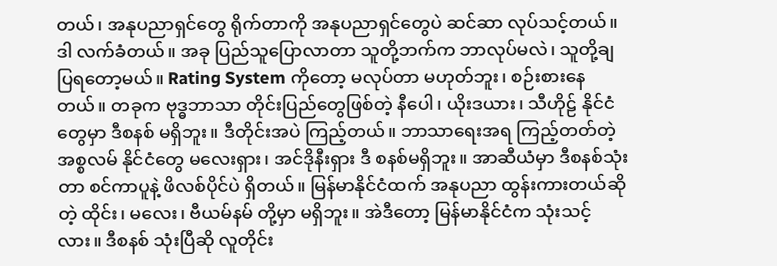တယ်၊ အနုပညာရှင်တွေ ရိုက်တာကို အနုပညာရှင်တွေပဲ ဆင်ဆာ လုပ်သင့်တယ်။ ဒါ လက်ခံတယ်။ အခု ပြည်သူပြောလာတာ သူတို့ဘက်က ဘာလုပ်မလဲ၊ သူတို့ချပြရတော့မယ်။ Rating System ကိုတော့ မလုပ်တာ မဟုတ်ဘူး၊ စဉ်းစားနေတယ်။ တခုက ဗုဒ္ဓဘာသာ တိုင်းပြည်တွေဖြစ်တဲ့ နီပေါ၊ ယိုးဒယား၊ သီဟိုဠ် နိုင်ငံတွေမှာ ဒီစနစ် မရှိဘူး။ ဒီတိုင်းအပဲ ကြည့်တယ်။ ဘာသာရေးအရ ကြည့်တတ်တဲ့ အစ္စလမ် နိုင်ငံတွေ မလေးရှား၊ အင်ဒိုနီးရှား ဒီ စနစ်မရှိဘူး။ အာဆီယံမှာ ဒီစနစ်သုံးတာ စင်ကာပူနဲ့ ဖိလစ်ပိုင်ပဲ ရှိတယ်။ မြန်မာနိုင်ငံထက် အနုပညာ ထွန်းကားတယ်ဆိုတဲ့ ထိုင်း၊ မလေး၊ ဗီယမ်နမ် တို့မှာ မရှိဘူး။ အဲဒီတော့ မြန်မာနိုင်ငံက သုံးသင့်လား။ ဒီစနစ် သုံးပြီဆို လူတိုင်း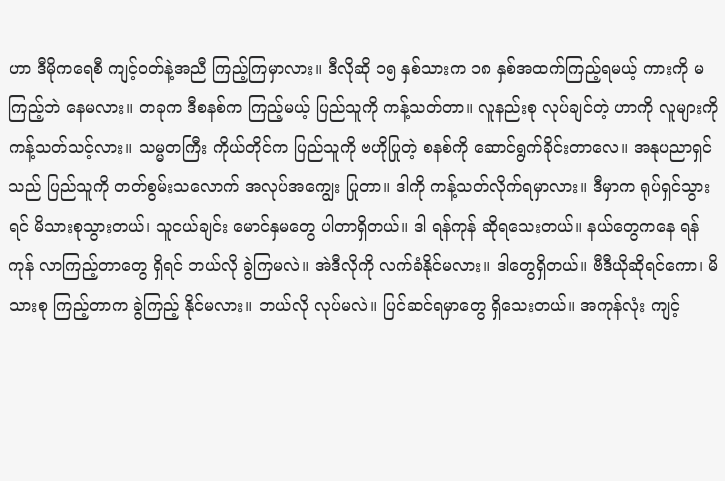ဟာ ဒီမိုကရေစီ ကျင့်ဝတ်နဲ့အညီ ကြည့်ကြမှာလား။ ဒီလိုဆို ၁၅ နှစ်သားက ၁၈ နှစ်အထက်ကြည့်ရမယ့် ကားကို မကြည့်ဘဲ နေမလား။ တခုက ဒီစနစ်က ကြည့်မယ့် ပြည်သူကို ကန့်သတ်တာ။ လူနည်းစု လုပ်ချင်တဲ့ ဟာကို လူများကို ကန့်သတ်သင့်လား။ သမ္မတကြီး ကိုယ်တိုင်က ပြည်သူကို ဗဟိုပြုတဲ့ စနစ်ကို ဆောင်ရွက်ခိုင်းတာလေ။ အနုပညာရှင်သည် ပြည်သူကို တတ်စွမ်းသလောက် အလုပ်အကျွေး ပြုတာ။ ဒါကို ကန့်သတ်လိုက်ရမှာလား။ ဒီမှာက ရုပ်ရှင်သွားရင် မိသားစုသွားတယ်၊ သူငယ်ချင်း မောင်နှမတွေ ပါတာရှိတယ်။ ဒါ ရန်ကုန် ဆိုရသေးတယ်။ နယ်တွေကနေ ရန်ကုန် လာကြည့်တာတွေ ရှိရင် ဘယ်လို ခွဲကြမလဲ။ အဲဒီလိုကို လက်ခံနိုင်မလား။ ဒါတွေရှိတယ်။ ဗီဒီယိုဆိုရင်ကော၊ မိသားစု ကြည့်တာက ခွဲကြည့် နိုင်မလား။ ဘယ်လို လုပ်မလဲ။ ပြင်ဆင်ရမှာတွေ ရှိသေးတယ်။ အကုန်လုံး ကျင့်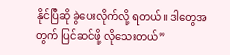နိုင်ပြီဆို ခွဲပေးလိုက်လို့ ရတယ်။ ဒါတွေအတွက် ပြင်ဆင်ဖို့ လိုသေးတယ်”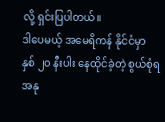လို့ ရှင်းပြပါတယ်။
ဒါပေမယ့် အမေရိကန် နိုင်ငံမှာ နှစ် ၂၀ နီးပါး နေထိုင်ခဲ့တဲ့ စွယ်စုံရ အနု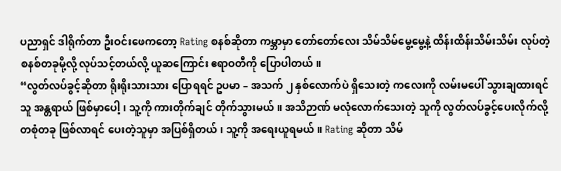ပညာရှင် ဒါရိုက်တာ ဦးဝင်းဖေကတော့ Rating စနစ်ဆိုတာ ကမ္ဘာမှာ တော်တော်လေး သိမ်သိမ်မွေ့မွေ့နဲ့ ထိန်းထိန်းသိမ်းသိမ်း လုပ်တဲ့ စနစ်တခုမို့လို့ လုပ်သင့်တယ်လို့ ယူဆကြောင်း ဧရာဝတီကို ပြောပါတယ်။
“လွတ်လပ်ခွင့်ဆိုတာ ရိုးရိုးသားသား ပြောရရင် ဥပမာ – အသက် ၂ နှစ်လောက်ပဲ ရှိသေးတဲ့ ကလေးကို လမ်းမပေါ် သွားချထားရင် သူ အန္တရာယ် ဖြစ်မှာပေါ့၊ သူ့ကို ကားတိုက်ချင် တိုက်သွားမယ်။ အသိဉာဏ် မလုံလောက်သေးတဲ့ သူကို လွတ်လပ်ခွင့်ပေးလိုက်လို့ တစုံတခု ဖြစ်လာရင် ပေးတဲ့သူမှာ အပြစ်ရှိတယ်၊ သူ့ကို အရေးယူရမယ်။ Rating ဆိုတာ သိမ်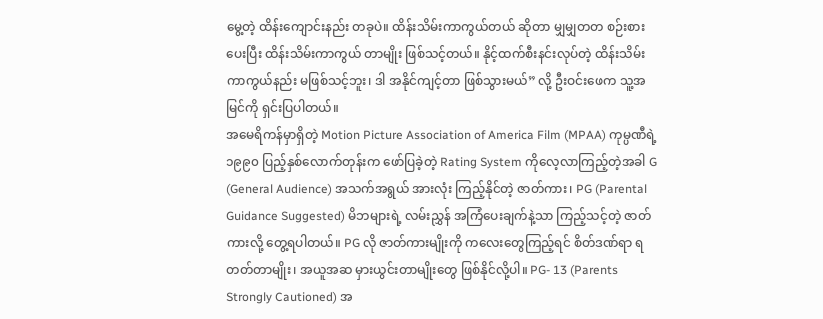မွေ့တဲ့ ထိန်းကျောင်းနည်း တခုပဲ။ ထိန်းသိမ်းကာကွယ်တယ် ဆိုတာ မျှမျှတတ စဉ်းစားပေးပြီး ထိန်းသိမ်းကာကွယ် တာမျိုး ဖြစ်သင့်တယ်။ နိုင့်ထက်စီးနင်းလုပ်တဲ့ ထိန်းသိမ်းကာကွယ်နည်း မဖြစ်သင့်ဘူး၊ ဒါ အနိုင်ကျင့်တာ ဖြစ်သွားမယ်” လို့ ဦးဝင်းဖေက သူ့အမြင်ကို ရှင်းပြပါတယ်။
အမေရိကန်မှာရှိတဲ့ Motion Picture Association of America Film (MPAA) ကုမ္ပဏီရဲ့ ၁၉၉၀ ပြည့်နှစ်လောက်တုန်းက ဖော်ပြခဲ့တဲ့ Rating System ကိုလေ့လာကြည့်တဲ့အခါ G (General Audience) အသက်အရွယ် အားလုံး ကြည့်နိုင်တဲ့ ဇာတ်ကား၊ PG (Parental Guidance Suggested) မိဘများရဲ့ လမ်းညွှန် အကြံပေးချက်နဲ့သာ ကြည့်သင့်တဲ့ ဇာတ်ကားလို့ တွေ့ရပါတယ်။ PG လို ဇာတ်ကားမျိုးကို ကလေးတွေကြည့်ရင် စိတ်ဒဏ်ရာ ရတတ်တာမျိုး၊ အယူအဆ မှားယွင်းတာမျိုးတွေ ဖြစ်နိုင်လို့ပါ။ PG- 13 (Parents Strongly Cautioned) အ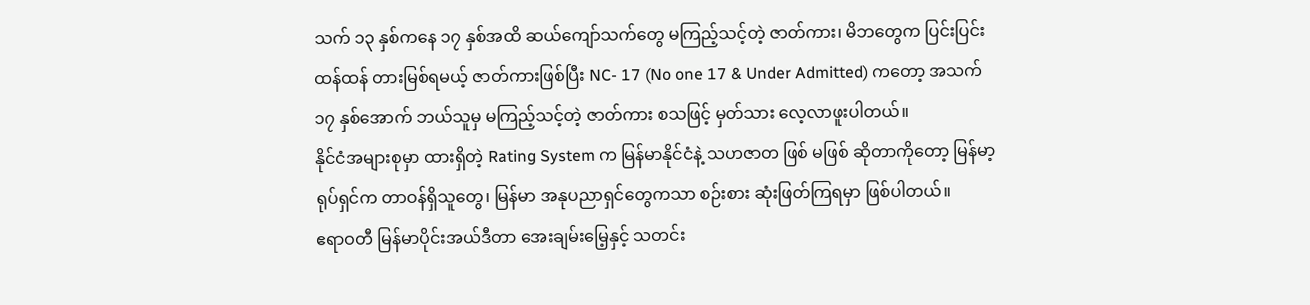သက် ၁၃ နှစ်ကနေ ၁၇ နှစ်အထိ ဆယ်ကျော်သက်တွေ မကြည့်သင့်တဲ့ ဇာတ်ကား၊ မိဘတွေက ပြင်းပြင်းထန်ထန် တားမြစ်ရမယ့် ဇာတ်ကားဖြစ်ပြီး NC- 17 (No one 17 & Under Admitted) ကတော့ အသက် ၁၇ နှစ်အောက် ဘယ်သူမှ မကြည့်သင့်တဲ့ ဇာတ်ကား စသဖြင့် မှတ်သား လေ့လာဖူးပါတယ်။
နိုင်ငံအများစုမှာ ထားရှိတဲ့ Rating System က မြန်မာနိုင်ငံနဲ့ သဟဇာတ ဖြစ် မဖြစ် ဆိုတာကိုတော့ မြန်မာ့ရုပ်ရှင်က တာဝန်ရှိသူတွေ၊ မြန်မာ အနုပညာရှင်တွေကသာ စဉ်းစား ဆုံးဖြတ်ကြရမှာ ဖြစ်ပါတယ်။
ဧရာဝတီ မြန်မာပိုင်းအယ်ဒီတာ အေးချမ်းမြေ့နှင့် သတင်း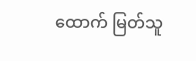ထောက် မြတ်သူ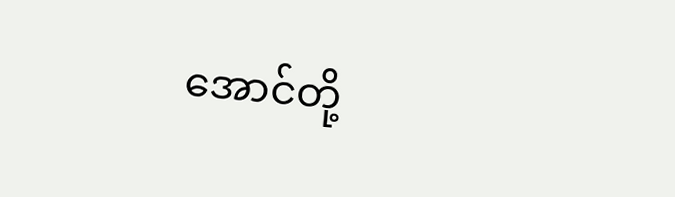အောင်တို့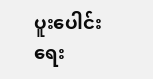ပူးပေါင်းရေး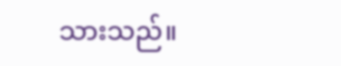သားသည်။